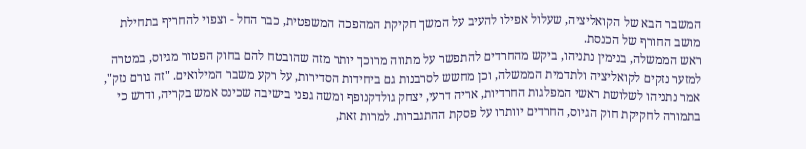המשבר הבא של הקואליציה, שעלול אפילו להעיב על המשך חקיקת המהפכה המשפטית, כבר החל - וצפוי להחריף בתחילת מושב החורף של הכנסת.
ראש הממשלה, בנימין נתניהו, ביקש מהחרדים להתפשר על מתווה מרוכך יותר מזה שהובטח להם בחוק הפטור מגיוס, במטרה למזער נזקים לקואליציה ולתדמית הממשלה, וכן מחשש לסרבנות גם ביחידות הסדירות, על רקע משבר המילואים. "זה גורם נזק", אמר נתניהו לשלושת ראשי המפלגות החרדיות, אריה דרעי, יצחק גולדקנופף ומשה גפני בישיבה שכינס אמש בקריה, ודרש כי בתמורה לחקיקת חוק הגיוס, החרדים יוותרו על פסקת ההתגברות. למרות זאת,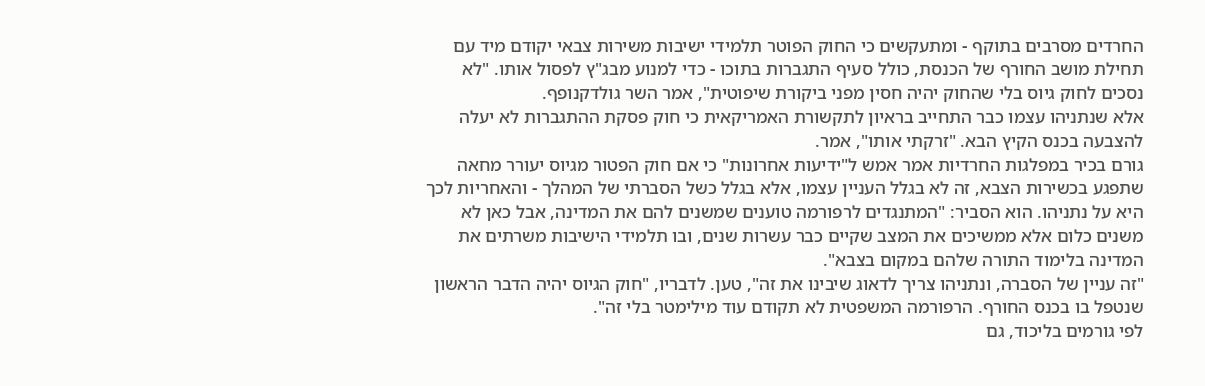החרדים מסרבים בתוקף - ומתעקשים כי החוק הפוטר תלמידי ישיבות משירות צבאי יקודם מיד עם תחילת מושב החורף של הכנסת, כולל סעיף התגברות בתוכו - כדי למנוע מבג"ץ לפסול אותו. "לא נסכים לחוק גיוס בלי שהחוק יהיה חסין מפני ביקורת שיפוטית", אמר השר גולדקנופף.
אלא שנתניהו עצמו כבר התחייב בראיון לתקשורת האמריקאית כי חוק פסקת ההתגברות לא יעלה להצבעה בכנס הקיץ הבא. "זרקתי אותו", אמר.
גורם בכיר במפלגות החרדיות אמר אמש ל"ידיעות אחרונות" כי אם חוק הפטור מגיוס יעורר מחאה שתפגע בכשירות הצבא, זה לא בגלל העניין עצמו, אלא בגלל כשל הסברתי של המהלך - והאחריות לכך היא על נתניהו. הוא הסביר: "המתנגדים לרפורמה טוענים שמשנים להם את המדינה, אבל כאן לא משנים כלום אלא ממשיכים את המצב שקיים כבר עשרות שנים, ובו תלמידי הישיבות משרתים את המדינה בלימוד התורה שלהם במקום בצבא".
"זה עניין של הסברה, ונתניהו צריך לדאוג שיבינו את זה", טען. לדבריו, "חוק הגיוס יהיה הדבר הראשון שנטפל בו בכנס החורף. הרפורמה המשפטית לא תקודם עוד מילימטר בלי זה".
לפי גורמים בליכוד, גם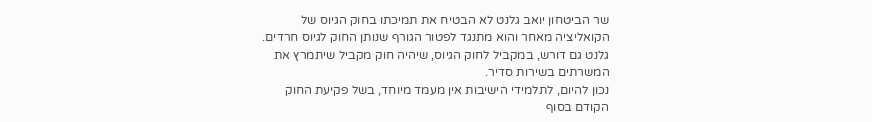שר הביטחון יואב גלנט לא הבטיח את תמיכתו בחוק הגיוס של הקואליציה מאחר והוא מתנגד לפטור הגורף שנותן החוק לגיוס חרדים. גלנט גם דורש, במקביל לחוק הגיוס, שיהיה חוק מקביל שיתמרץ את המשרתים בשירות סדיר.
נכון להיום, לתלמידי הישיבות אין מעמד מיוחד, בשל פקיעת החוק הקודם בסוף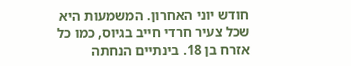חודש יוני האחרון. המשמעות היא שכל צעיר חרדי חייב בגיוס, כמו כל אזרח בן 18. בינתיים הנחתה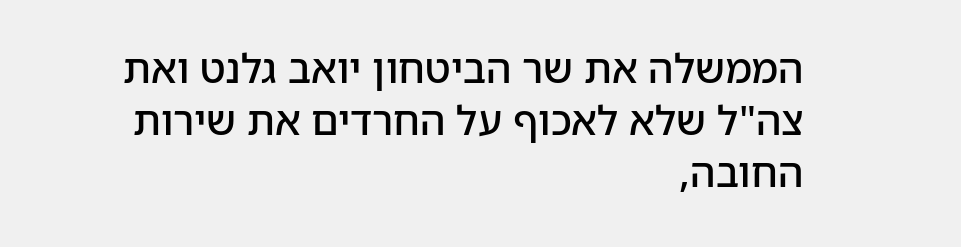הממשלה את שר הביטחון יואב גלנט ואת צה"ל שלא לאכוף על החרדים את שירות החובה,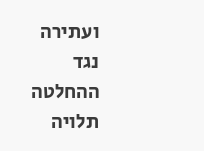ועתירה נגד ההחלטה תלויה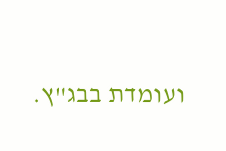ועומדת בבג"ץ.